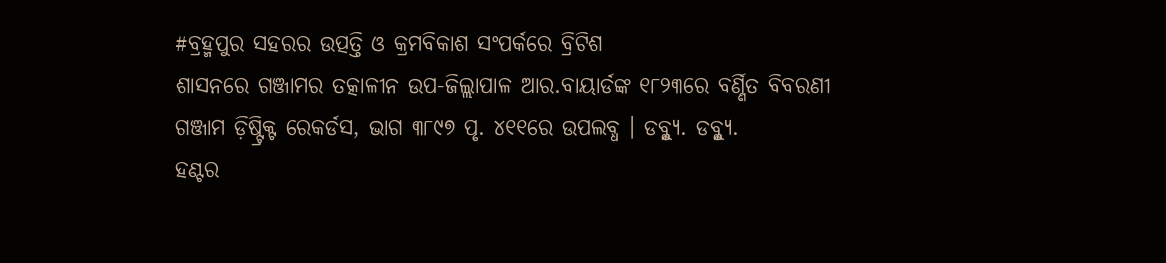#ବ୍ରହ୍ମପୁର ସହରର ଉତ୍ପତ୍ତି ଓ କ୍ରମବିକାଶ ସଂପର୍କରେ ବ୍ରିଟିଶ
ଶାସନରେ ଗଞ୍ଜାମର ତତ୍କାଳୀନ ଉପ-ଜିଲ୍ଲାପାଳ ଆର.ବାୟାର୍ଡଙ୍କ ୧୮୨୩ରେ ବର୍ଣ୍ଣିତ ବିବରଣୀ
ଗଞ୍ଜାମ ଡ଼ିଷ୍ଟ୍ରିକ୍ଟ ରେକର୍ଡସ, ଭାଗ ୩୮୯୭ ପୃ. ୪୧୧ରେ ଉପଲବ୍ଧ । ଡବ୍ଳ୍ୟୁ. ଡବ୍ଳ୍ୟୁ.
ହଣ୍ଟର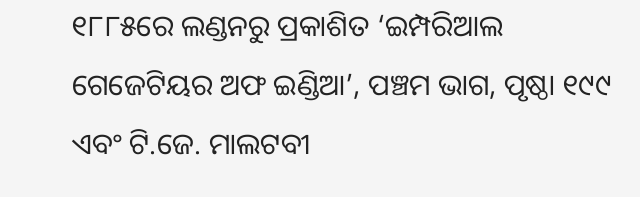୧୮୮୫ରେ ଲଣ୍ଡନରୁ ପ୍ରକାଶିତ ‘ଇମ୍ପରିଆଲ ଗେଜେଟିୟର ଅଫ ଇଣ୍ଡିଆ’, ପଞ୍ଚମ ଭାଗ, ପୃଷ୍ଠା ୧୯୯ ଏବଂ ଟି.ଜେ. ମାଲଟବୀ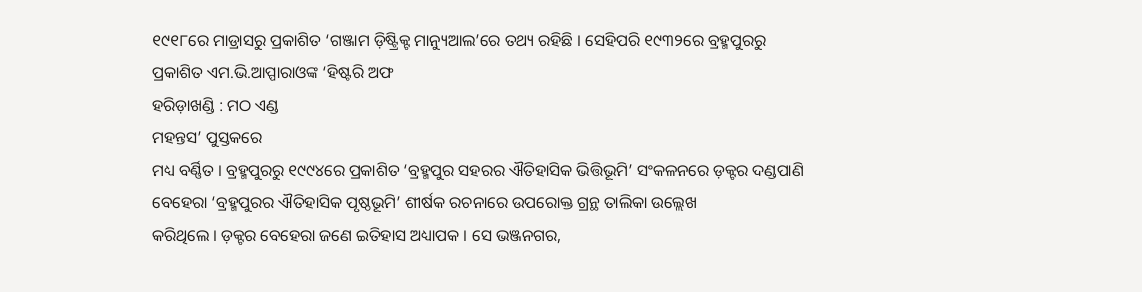୧୯୧୮ରେ ମାଡ୍ରାସରୁ ପ୍ରକାଶିତ ‘ଗଞ୍ଜାମ ଡ଼ିଷ୍ଟ୍ରିକ୍ଟ ମାନ୍ୟୁଆଲ’ରେ ତଥ୍ୟ ରହିଛି । ସେହିପରି ୧୯୩୨ରେ ବ୍ରହ୍ମପୁରରୁ
ପ୍ରକାଶିତ ଏମ.ଭି.ଆପ୍ପାରାଓଙ୍କ ‘ହିଷ୍ଟରି ଅଫ
ହରିଡ଼ାଖଣ୍ଡି : ମଠ ଏଣ୍ଡ
ମହନ୍ତସ’ ପୁସ୍ତକରେ
ମଧ୍ୟ ବର୍ଣ୍ଣିତ । ବ୍ରହ୍ମପୁରରୁ ୧୯୯୪ରେ ପ୍ରକାଶିତ ‘ବ୍ରହ୍ମପୁର ସହରର ଐତିହାସିକ ଭିତ୍ତିଭୂମି’ ସଂକଳନରେ ଡ଼କ୍ଟର ଦଣ୍ଡପାଣି ବେହେରା ‘ବ୍ରହ୍ମପୁରର ଐତିହାସିକ ପୃଷ୍ଠଭୂମି’ ଶୀର୍ଷକ ରଚନାରେ ଉପରୋକ୍ତ ଗ୍ରନ୍ଥ ତାଲିକା ଉଲ୍ଲେଖ
କରିଥିଲେ । ଡ଼କ୍ଟର ବେହେରା ଜଣେ ଇତିହାସ ଅଧ୍ୟାପକ । ସେ ଭଞ୍ଜନଗର,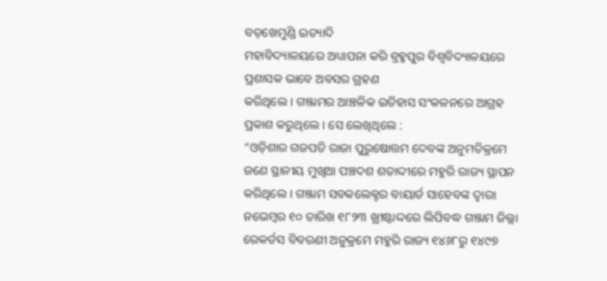ବଡ଼ଖେମୁଣ୍ଡି ଇତ୍ୟାଦି
ମହାବିଦ୍ୟାଳୟରେ ଅଧ୍ୟାପନା କରି ବ୍ରହ୍ମପୁର ବିଶ୍ୱବିଦ୍ୟାଳୟରେ ପ୍ରଶାସକ ଭାବେ ଅବସର ଗ୍ରହଣ
କରିଥିଲେ । ଗଞ୍ଜାମର ଆଞ୍ଚଳିକ ଇତିହାସ ସଂକଳନରେ ଆଗ୍ରହ ପ୍ରକାଶ କରୁଥିଲେ । ସେ ଲେଖିଥିଲେ :
“ଓଡ଼ିଶାର ଗଜପତି ରାଜା ପୁରୁଷୋତ୍ତମ ଦେବଙ୍କ ଅନୁମତିକ୍ରମେ ଜଣେ ସ୍ଥାନୀୟ ମୁଖିଆ ପଞ୍ଚଦଶ ଶତାଦ୍ଦୀରେ ମହୁରି ରାଜ୍ୟ ସ୍ଥାପନ କରିଥିଲେ । ଗଞ୍ଜାମ ସବକଲେକ୍ଟର ବାୟାର୍ଡ ସାହେବଙ୍କ ଦ୍ୱାରା ନଭେମ୍ୱର ୧୦ ତାରିଖ ୧୮୨୩ ଖ୍ରୀଷ୍ଟାଦ୍ଦରେ ଲିପିବଦ୍ଧ ଗଞ୍ଜାମ ଜିଲ୍ଲା ରେକର୍ଡସ ବିବରଣୀ ଅନୁକ୍ରମେ ମହୁରି ରାଜ୍ୟ ୧୪୬୮ରୁ ୧୪୯୭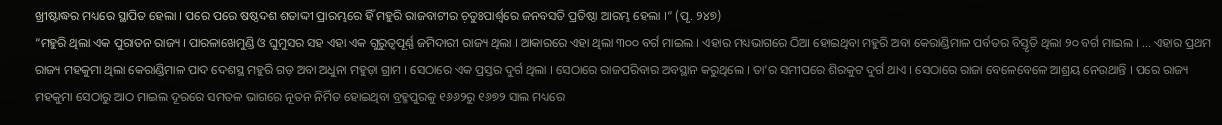ଖ୍ରୀଷ୍ଟାଦ୍ଧର ମଧ୍ୟରେ ସ୍ଥାପିତ ହେଲା । ପରେ ପରେ ଷଷ୍ଠଦଶ ଶତାଦ୍ଦୀ ପ୍ରାରମ୍ଭରେ ହିଁ ମହୁରି ରାଜବାଟୀର ଚ଼ତୁଃପାର୍ଶ୍ୱରେ ଜନବସତି ପ୍ରତିଷ୍ଠା ଆରମ୍ଭ ହେଲା ।“ (ପୃ. ୨୪୭)
“ମହୁରି ଥିଲା ଏକ ପୁରାତନ ରାଜ୍ୟ । ପାରଳାଖେମୁଣ୍ଡି ଓ ଘୁମୁସର ସହ ଏହା ଏକ ଗୁରୁତ୍ୱପୂର୍ଣ୍ଣ ଜମିଦାରୀ ରାଜ୍ୟ ଥିଲା । ଆକାରରେ ଏହା ଥିଲା ୩୦୦ ବର୍ଗ ମାଇଲ । ଏହାର ମଧ୍ୟଭାଗରେ ଠିଆ ହୋଇଥିବା ମହୁରି ଅବା କେରାଣ୍ଡିମାଳ ପର୍ବତର ବିସ୍ତୃତି ଥିଲା ୨୦ ବର୍ଗ ମାଇଲ । ... ଏହାର ପ୍ରଥମ ରାଜ୍ୟ ମହକୁମା ଥିଲା କେରାଣ୍ଡିମାଳ ପାଦ ଦେଶସ୍ଥ ମହୁରି ଗଡ଼ ଅବା ଅଧୁନା ମହୁଡ଼ା ଗ୍ରାମ । ସେଠାରେ ଏକ ପ୍ରସ୍ତର ଦୁର୍ଗ ଥିଲା । ସେଠାରେ ରାଜପରିବାର ଅବସ୍ଥାନ କରୁଥିଲେ । ତା’ର ସମୀପରେ ଶିରକୁଟ ଦୁର୍ଗ ଥାଏ । ସେଠାରେ ରାଜା ବେଳେବେଳେ ଆଶ୍ରୟ ନେଉଥାନ୍ତି । ପରେ ରାଜ୍ୟ ମହକୁମା ସେଠାରୁ ଆଠ ମାଇଲ ଦୂରରେ ସମତଳ ଭାଗରେ ନୂତନ ନିର୍ମିତ ହୋଇଥିବା ବ୍ରହ୍ମପୁରକୁ ୧୬୬୨ରୁ ୧୬୭୨ ସାଲ ମଧ୍ୟରେ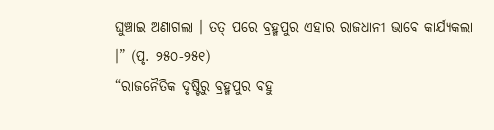ଘୁଞ୍ଚାଇ ଅଣାଗଲା । ତତ୍ ପରେ ବ୍ରହ୍ମପୁର ଏହାର ରାଜଧାନୀ ଭାବେ କାର୍ଯ୍ୟକଲା ।” (ପୃ. ୨୫୦-୨୫୧)
“ରାଜନୈତିକ ଦୃଷ୍ଟିରୁ ବ୍ରହ୍ମପୁର ବହୁ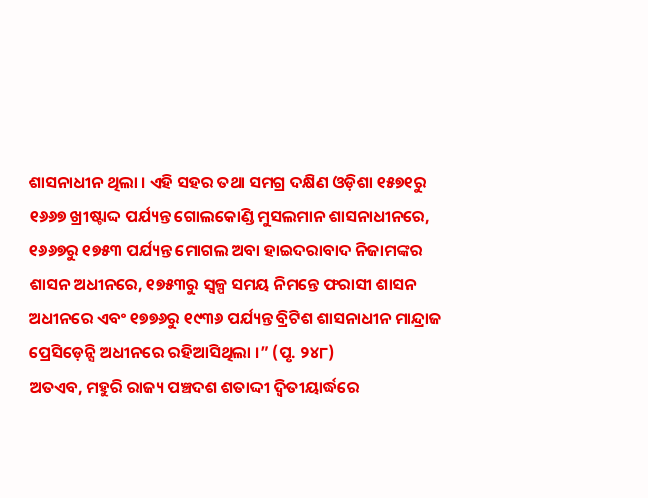ଶାସନାଧୀନ ଥିଲା । ଏହି ସହର ତଥା ସମଗ୍ର ଦକ୍ଷିଣ ଓଡ଼ିଶା ୧୫୭୧ରୁ ୧୬୬୭ ଖ୍ରୀଷ୍ଟାଦ୍ଦ ପର୍ଯ୍ୟନ୍ତ ଗୋଲକୋଣ୍ଡି ମୁସଲମାନ ଶାସନାଧୀନରେ, ୧୬୬୭ରୁ ୧୭୫୩ ପର୍ଯ୍ୟନ୍ତ ମୋଗଲ ଅବା ହାଇଦରାବାଦ ନିଜାମଙ୍କର ଶାସନ ଅଧୀନରେ, ୧୭୫୩ରୁ ସ୍ୱଳ୍ପ ସମୟ ନିମନ୍ତେ ଫରାସୀ ଶାସନ ଅଧୀନରେ ଏବଂ ୧୭୭୬ରୁ ୧୯୩୬ ପର୍ଯ୍ୟନ୍ତ ବ୍ରିଟିଶ ଶାସନାଧୀନ ମାନ୍ଦ୍ରାଜ ପ୍ରେସିଡ଼େନ୍ସି ଅଧୀନରେ ରହିଆସିଥିଲା ।” (ପୃ. ୨୪୮)
ଅତଏବ, ମହୁରି ରାଜ୍ୟ ପଞ୍ଚଦଶ ଶତାଦ୍ଦୀ ଦ୍ୱିତୀୟାର୍ଦ୍ଧରେ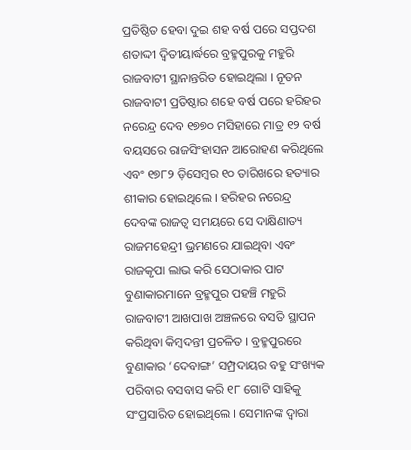ପ୍ରତିଷ୍ଠିତ ହେବା ଦୁଇ ଶହ ବର୍ଷ ପରେ ସପ୍ତଦଶ ଶତାଦ୍ଦୀ ଦ୍ୱିତୀୟାର୍ଦ୍ଧରେ ବ୍ରହ୍ମପୁରକୁ ମହୁରି ରାଜବାଟୀ ସ୍ଥାନାନ୍ତରିତ ହୋଇଥିଲା । ନୂତନ ରାଜବାଟୀ ପ୍ରତିଷ୍ଠାର ଶହେ ବର୍ଷ ପରେ ହରିହର ନରେନ୍ଦ୍ର ଦେବ ୧୭୭୦ ମସିହାରେ ମାତ୍ର ୧୨ ବର୍ଷ ବୟସରେ ରାଜସିଂହାସନ ଆରୋହଣ କରିଥିଲେ ଏବଂ ୧୭୮୨ ଡ଼ିସେମ୍ୱର ୧୦ ତାରିଖରେ ହତ୍ୟାର ଶୀକାର ହୋଇଥିଲେ । ହରିହର ନରେନ୍ଦ୍ର ଦେବଙ୍କ ରାଜତ୍ୱ ସମୟରେ ସେ ଦାକ୍ଷିଣାତ୍ୟ ରାଜମହେନ୍ଦ୍ରୀ ଭ୍ରମଣରେ ଯାଇଥିବା ଏବଂ ରାଜକୃପା ଲାଭ କରି ସେଠାକାର ପାଟ ବୁଣାକାରମାନେ ବ୍ରହ୍ମପୁର ପହଞ୍ଚି ମହୁରି ରାଜବାଟୀ ଆଖପାଖ ଅଞ୍ଚଳରେ ବସତି ସ୍ଥାପନ କରିଥିବା କିମ୍ୱଦନ୍ତୀ ପ୍ରଚଳିତ । ବ୍ରହ୍ମପୁରରେ ବୁଣାକାର ‘ଦେବାଙ୍ଗ’ ସମ୍ପ୍ରଦାୟର ବହୁ ସଂଖ୍ୟକ ପରିବାର ବସବାସ କରି ୧୮ ଗୋଟି ସାହିକୁ ସଂପ୍ରସାରିତ ହୋଇଥିଲେ । ସେମାନଙ୍କ ଦ୍ୱାରା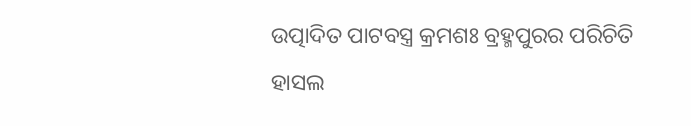ଉତ୍ପାଦିତ ପାଟବସ୍ତ୍ର କ୍ରମଶଃ ବ୍ରହ୍ମପୁରର ପରିଚିତି ହାସଲ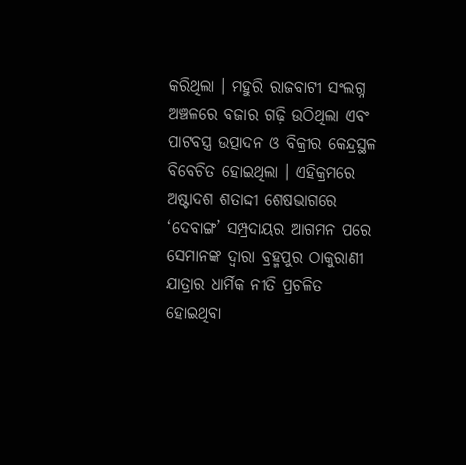କରିଥିଲା । ମହୁରି ରାଜବାଟୀ ସଂଲଗ୍ନ ଅଞ୍ଚଳରେ ବଜାର ଗଢ଼ି ଉଠିଥିଲା ଏବଂ ପାଟବସ୍ତ୍ର ଉତ୍ପାଦନ ଓ ବିକ୍ରୀର କେନ୍ଦ୍ରସ୍ଥଳ ବିବେଚିତ ହୋଇଥିଲା । ଏହିକ୍ରମରେ ଅଷ୍ଟାଦଶ ଶତାଦ୍ଦୀ ଶେଷଭାଗରେ ‘ଦେବାଙ୍ଗ’ ସମ୍ପ୍ରଦାୟର ଆଗମନ ପରେ ସେମାନଙ୍କ ଦ୍ୱାରା ବ୍ରହ୍ମପୁର ଠାକୁରାଣୀ ଯାତ୍ରାର ଧାର୍ମିକ ନୀତି ପ୍ରଚଳିତ ହୋଇଥିବା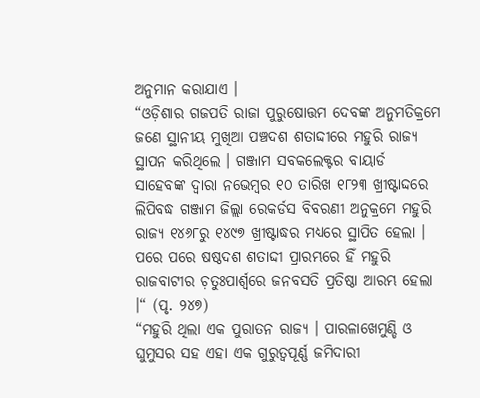ଅନୁମାନ କରାଯାଏ ।
“ଓଡ଼ିଶାର ଗଜପତି ରାଜା ପୁରୁଷୋତ୍ତମ ଦେବଙ୍କ ଅନୁମତିକ୍ରମେ ଜଣେ ସ୍ଥାନୀୟ ମୁଖିଆ ପଞ୍ଚଦଶ ଶତାଦ୍ଦୀରେ ମହୁରି ରାଜ୍ୟ ସ୍ଥାପନ କରିଥିଲେ । ଗଞ୍ଜାମ ସବକଲେକ୍ଟର ବାୟାର୍ଡ ସାହେବଙ୍କ ଦ୍ୱାରା ନଭେମ୍ୱର ୧୦ ତାରିଖ ୧୮୨୩ ଖ୍ରୀଷ୍ଟାଦ୍ଦରେ ଲିପିବଦ୍ଧ ଗଞ୍ଜାମ ଜିଲ୍ଲା ରେକର୍ଡସ ବିବରଣୀ ଅନୁକ୍ରମେ ମହୁରି ରାଜ୍ୟ ୧୪୬୮ରୁ ୧୪୯୭ ଖ୍ରୀଷ୍ଟାଦ୍ଧର ମଧ୍ୟରେ ସ୍ଥାପିତ ହେଲା । ପରେ ପରେ ଷଷ୍ଠଦଶ ଶତାଦ୍ଦୀ ପ୍ରାରମ୍ଭରେ ହିଁ ମହୁରି ରାଜବାଟୀର ଚ଼ତୁଃପାର୍ଶ୍ୱରେ ଜନବସତି ପ୍ରତିଷ୍ଠା ଆରମ୍ଭ ହେଲା ।“ (ପୃ. ୨୪୭)
“ମହୁରି ଥିଲା ଏକ ପୁରାତନ ରାଜ୍ୟ । ପାରଳାଖେମୁଣ୍ଡି ଓ ଘୁମୁସର ସହ ଏହା ଏକ ଗୁରୁତ୍ୱପୂର୍ଣ୍ଣ ଜମିଦାରୀ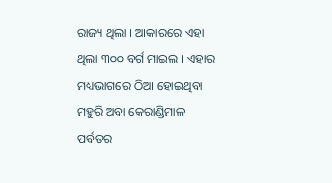ରାଜ୍ୟ ଥିଲା । ଆକାରରେ ଏହା ଥିଲା ୩୦୦ ବର୍ଗ ମାଇଲ । ଏହାର ମଧ୍ୟଭାଗରେ ଠିଆ ହୋଇଥିବା ମହୁରି ଅବା କେରାଣ୍ଡିମାଳ ପର୍ବତର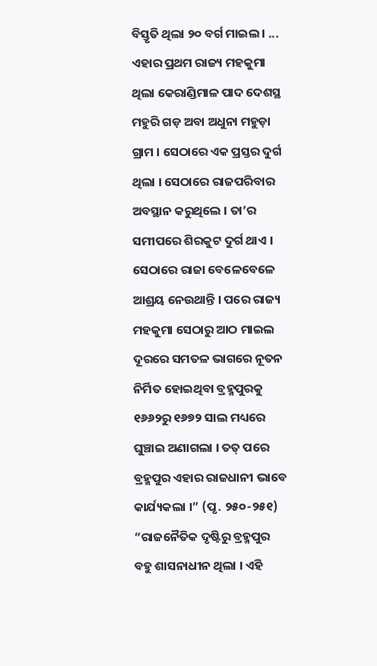ବିସ୍ତୃତି ଥିଲା ୨୦ ବର୍ଗ ମାଇଲ । ... ଏହାର ପ୍ରଥମ ରାଜ୍ୟ ମହକୁମା ଥିଲା କେରାଣ୍ଡିମାଳ ପାଦ ଦେଶସ୍ଥ ମହୁରି ଗଡ଼ ଅବା ଅଧୁନା ମହୁଡ଼ା ଗ୍ରାମ । ସେଠାରେ ଏକ ପ୍ରସ୍ତର ଦୁର୍ଗ ଥିଲା । ସେଠାରେ ରାଜପରିବାର ଅବସ୍ଥାନ କରୁଥିଲେ । ତା’ର ସମୀପରେ ଶିରକୁଟ ଦୁର୍ଗ ଥାଏ । ସେଠାରେ ରାଜା ବେଳେବେଳେ ଆଶ୍ରୟ ନେଉଥାନ୍ତି । ପରେ ରାଜ୍ୟ ମହକୁମା ସେଠାରୁ ଆଠ ମାଇଲ ଦୂରରେ ସମତଳ ଭାଗରେ ନୂତନ ନିର୍ମିତ ହୋଇଥିବା ବ୍ରହ୍ମପୁରକୁ ୧୬୬୨ରୁ ୧୬୭୨ ସାଲ ମଧ୍ୟରେ ଘୁଞ୍ଚାଇ ଅଣାଗଲା । ତତ୍ ପରେ ବ୍ରହ୍ମପୁର ଏହାର ରାଜଧାନୀ ଭାବେ କାର୍ଯ୍ୟକଲା ।” (ପୃ. ୨୫୦-୨୫୧)
“ରାଜନୈତିକ ଦୃଷ୍ଟିରୁ ବ୍ରହ୍ମପୁର ବହୁ ଶାସନାଧୀନ ଥିଲା । ଏହି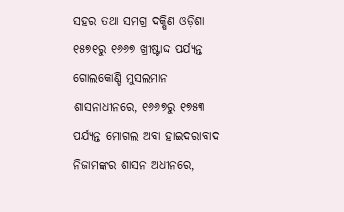ସହର ତଥା ସମଗ୍ର ଦକ୍ଷିଣ ଓଡ଼ିଶା ୧୫୭୧ରୁ ୧୬୬୭ ଖ୍ରୀଷ୍ଟାଦ୍ଦ ପର୍ଯ୍ୟନ୍ତ ଗୋଲକୋଣ୍ଡି ମୁସଲମାନ ଶାସନାଧୀନରେ, ୧୬୬୭ରୁ ୧୭୫୩ ପର୍ଯ୍ୟନ୍ତ ମୋଗଲ ଅବା ହାଇଦରାବାଦ ନିଜାମଙ୍କର ଶାସନ ଅଧୀନରେ,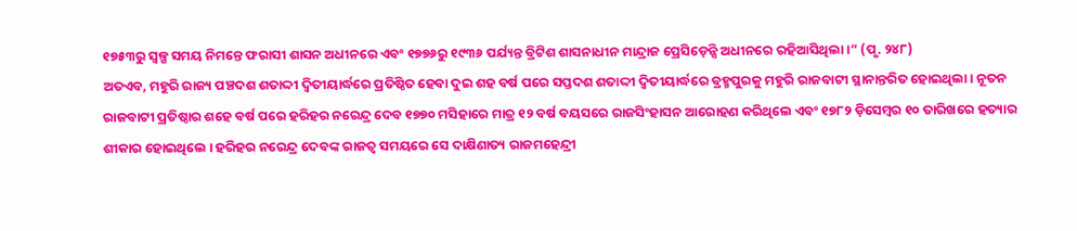୧୭୫୩ରୁ ସ୍ୱଳ୍ପ ସମୟ ନିମନ୍ତେ ଫରାସୀ ଶାସନ ଅଧୀନରେ ଏବଂ ୧୭୭୬ରୁ ୧୯୩୬ ପର୍ଯ୍ୟନ୍ତ ବ୍ରିଟିଶ ଶାସନାଧୀନ ମାନ୍ଦ୍ରାଜ ପ୍ରେସିଡ଼େନ୍ସି ଅଧୀନରେ ରହିଆସିଥିଲା ।” (ପୃ. ୨୪୮)
ଅତଏବ, ମହୁରି ରାଜ୍ୟ ପଞ୍ଚଦଶ ଶତାଦ୍ଦୀ ଦ୍ୱିତୀୟାର୍ଦ୍ଧରେ ପ୍ରତିଷ୍ଠିତ ହେବା ଦୁଇ ଶହ ବର୍ଷ ପରେ ସପ୍ତଦଶ ଶତାଦ୍ଦୀ ଦ୍ୱିତୀୟାର୍ଦ୍ଧରେ ବ୍ରହ୍ମପୁରକୁ ମହୁରି ରାଜବାଟୀ ସ୍ଥାନାନ୍ତରିତ ହୋଇଥିଲା । ନୂତନ ରାଜବାଟୀ ପ୍ରତିଷ୍ଠାର ଶହେ ବର୍ଷ ପରେ ହରିହର ନରେନ୍ଦ୍ର ଦେବ ୧୭୭୦ ମସିହାରେ ମାତ୍ର ୧୨ ବର୍ଷ ବୟସରେ ରାଜସିଂହାସନ ଆରୋହଣ କରିଥିଲେ ଏବଂ ୧୭୮୨ ଡ଼ିସେମ୍ୱର ୧୦ ତାରିଖରେ ହତ୍ୟାର ଶୀକାର ହୋଇଥିଲେ । ହରିହର ନରେନ୍ଦ୍ର ଦେବଙ୍କ ରାଜତ୍ୱ ସମୟରେ ସେ ଦାକ୍ଷିଣାତ୍ୟ ରାଜମହେନ୍ଦ୍ରୀ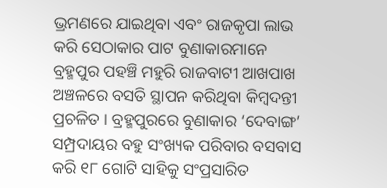ଭ୍ରମଣରେ ଯାଇଥିବା ଏବଂ ରାଜକୃପା ଲାଭ କରି ସେଠାକାର ପାଟ ବୁଣାକାରମାନେ ବ୍ରହ୍ମପୁର ପହଞ୍ଚି ମହୁରି ରାଜବାଟୀ ଆଖପାଖ ଅଞ୍ଚଳରେ ବସତି ସ୍ଥାପନ କରିଥିବା କିମ୍ୱଦନ୍ତୀ ପ୍ରଚଳିତ । ବ୍ରହ୍ମପୁରରେ ବୁଣାକାର ‘ଦେବାଙ୍ଗ’ ସମ୍ପ୍ରଦାୟର ବହୁ ସଂଖ୍ୟକ ପରିବାର ବସବାସ କରି ୧୮ ଗୋଟି ସାହିକୁ ସଂପ୍ରସାରିତ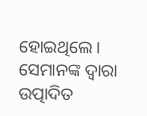ହୋଇଥିଲେ । ସେମାନଙ୍କ ଦ୍ୱାରା ଉତ୍ପାଦିତ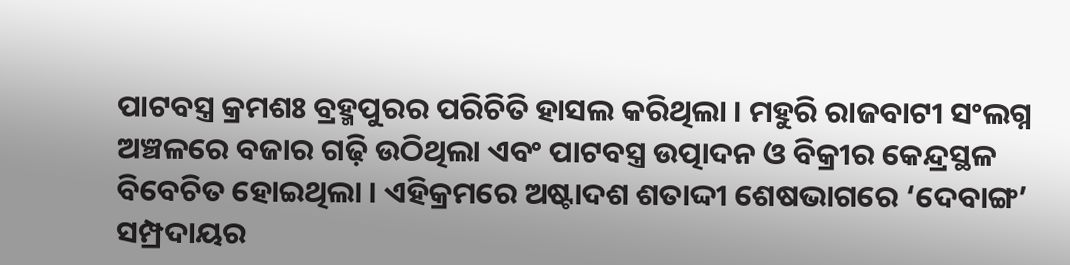ପାଟବସ୍ତ୍ର କ୍ରମଶଃ ବ୍ରହ୍ମପୁରର ପରିଚିତି ହାସଲ କରିଥିଲା । ମହୁରି ରାଜବାଟୀ ସଂଲଗ୍ନ ଅଞ୍ଚଳରେ ବଜାର ଗଢ଼ି ଉଠିଥିଲା ଏବଂ ପାଟବସ୍ତ୍ର ଉତ୍ପାଦନ ଓ ବିକ୍ରୀର କେନ୍ଦ୍ରସ୍ଥଳ ବିବେଚିତ ହୋଇଥିଲା । ଏହିକ୍ରମରେ ଅଷ୍ଟାଦଶ ଶତାଦ୍ଦୀ ଶେଷଭାଗରେ ‘ଦେବାଙ୍ଗ’ ସମ୍ପ୍ରଦାୟର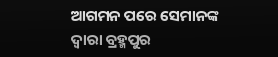ଆଗମନ ପରେ ସେମାନଙ୍କ ଦ୍ୱାରା ବ୍ରହ୍ମପୁର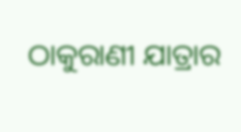ଠାକୁରାଣୀ ଯାତ୍ରାର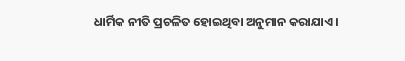ଧାର୍ମିକ ନୀତି ପ୍ରଚଳିତ ହୋଇଥିବା ଅନୁମାନ କରାଯାଏ ।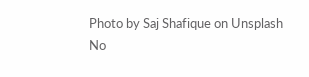Photo by Saj Shafique on Unsplash
No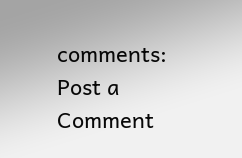comments:
Post a Comment